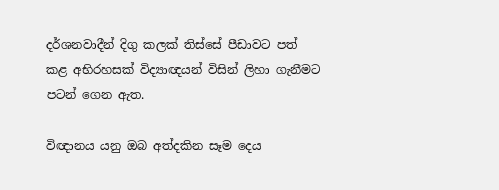දර්ශනවාදීන් දිගු කලක් තිස්සේ පීඩාවට පත් කළ අභිරහසක් විද්‍යාඥයන් විසින් ලිහා ගැනීමට පටන් ගෙන ඇත.

විඥානය යනු ඔබ අත්දකින සෑම දෙය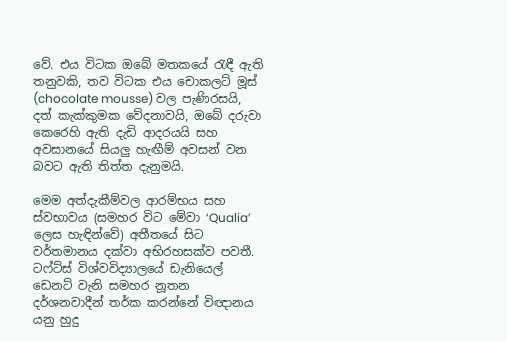වේ. එය විටක ඔබේ මතකයේ රැඳී ඇති තනුවකි, තව විටක එය චොකලට් මූස් (chocolate mousse) වල පැණිරසයි, දත් කැක්කුමක වේදනාවයි, ඔබේ දරුවා කෙරෙහි ඇති දැඩි ආදරයයි සහ අවසානයේ සියලු හැඟීම් අවසන් වන බවට ඇති තිත්ත දැනුමයි.

මෙම අත්දැකීම්වල ආරම්භය සහ ස්වභාවය (සමහර විට මේවා ‘Qualia’ ලෙස හැඳින්වේ) අතීතයේ සිට වර්තමානය දක්වා අභිරහසක්ව පවතී. ටෆ්ට්ස් විශ්වවිද්‍යාලයේ ඩැනියෙල් ඩෙනට් වැනි සමහර නූතන දර්ශනවාදීන් තර්ක කරන්නේ විඥානය යනු හුදු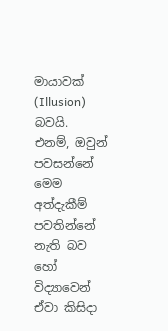මායාවක් (Illusion) බවයි. එනම්, ඔවුන් පවසන්නේ මෙම අත්දැකීම් පවතින්නේ නැති බව හෝ විද්‍යාවෙන් ඒවා කිසිදා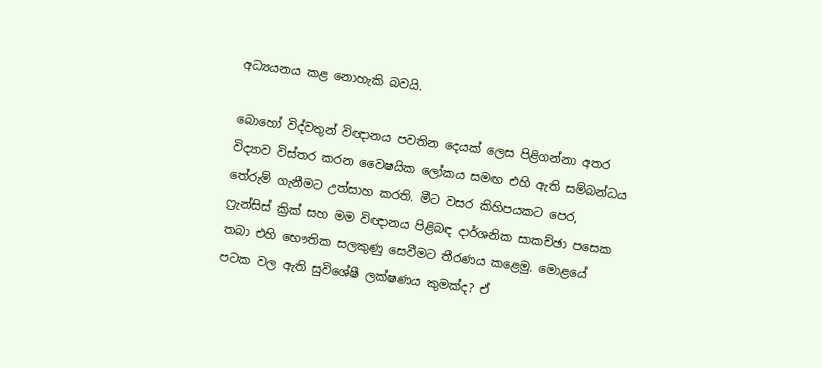අධ්‍යයනය කළ නොහැකි බවයි.

බොහෝ විද්වතුන් විඥානය පවතින දෙයක් ලෙස පිළිගන්නා අතර විද්‍යාව විස්තර කරන වෛෂයික ලෝකය සමඟ එහි ඇති සම්බන්ධය තේරුම් ගැනීමට උත්සාහ කරති. මීට වසර කිහිපයකට පෙර, ෆ්‍රැන්සිස් ක්‍රික් සහ මම විඥානය පිළිබඳ දාර්ශනික සාකච්ඡා පසෙක තබා එහි භෞතික සලකුණු සෙවීමට තීරණය කළෙමු. මොළයේ පටක වල ඇති සුවිශේෂී ලක්ෂණය කුමක්ද? ඒ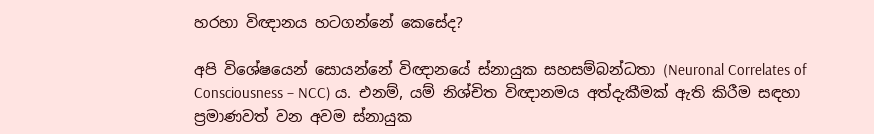හරහා විඥානය හටගන්නේ කෙසේද?

අපි විශේෂයෙන් සොයන්නේ විඥානයේ ස්නායුක සහසම්බන්ධතා (Neuronal Correlates of Consciousness – NCC) ය. එනම්, යම් නිශ්චිත විඥානමය අත්දැකීමක් ඇති කිරීම සඳහා ප්‍රමාණවත් වන අවම ස්නායුක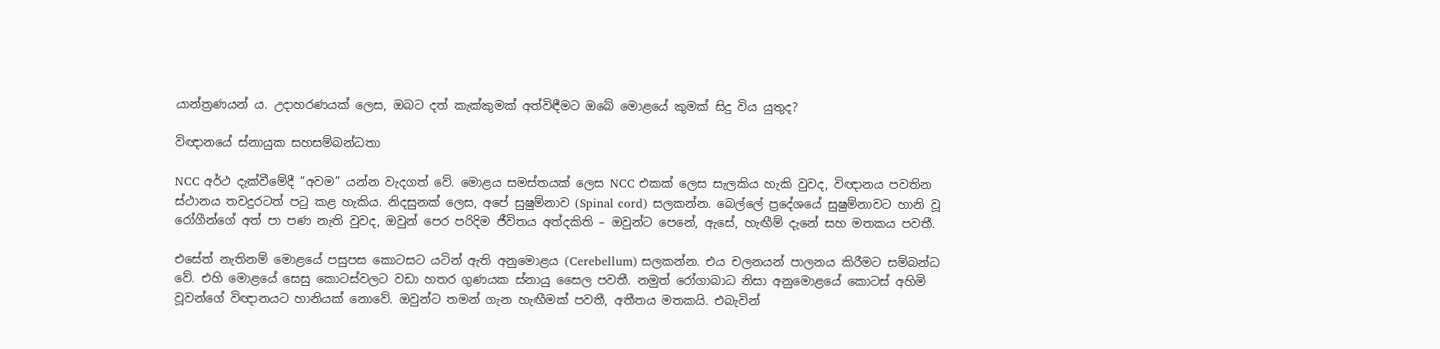යාන්ත්‍රණයන් ය. උදාහරණයක් ලෙස, ඔබට දත් කැක්කුමක් අත්විඳීමට ඔබේ මොළයේ කුමක් සිදු විය යුතුද?

විඥානයේ ස්නායුක සහසම්බන්ධතා

NCC අර්ථ දැක්වීමේදී “අවම” යන්න වැදගත් වේ. මොළය සමස්තයක් ලෙස NCC එකක් ලෙස සැලකිය හැකි වුවද, විඥානය පවතින ස්ථානය තවදුරටත් පටු කළ හැකිය. නිදසුනක් ලෙස, අපේ සුෂුම්නාව (Spinal cord) සලකන්න. බෙල්ලේ ප්‍රදේශයේ සුෂුම්නාවට හානි වූ රෝගීන්ගේ අත් පා පණ නැති වුවද, ඔවුන් පෙර පරිදිම ජීවිතය අත්දකිති – ඔවුන්ට පෙනේ, ඇසේ, හැඟීම් දැනේ සහ මතකය පවතී.

එසේත් නැතිනම් මොළයේ පසුපස කොටසට යටින් ඇති අනුමොළය (Cerebellum) සලකන්න. එය චලනයන් පාලනය කිරීමට සම්බන්ධ වේ. එහි මොළයේ සෙසු කොටස්වලට වඩා හතර ගුණයක ස්නායු සෛල පවතී. නමුත් රෝගාබාධ නිසා අනුමොළයේ කොටස් අහිමි වූවන්ගේ විඥානයට හානියක් නොවේ. ඔවුන්ට තමන් ගැන හැඟීමක් පවතී, අතීතය මතකයි. එබැවින්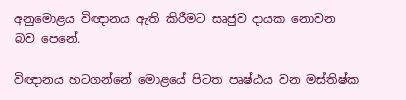අනුමොළය විඥානය ඇති කිරීමට සෘජුව දායක නොවන බව පෙනේ.

විඥානය හටගන්නේ මොළයේ පිටත පෘෂ්ඨය වන මස්තිෂ්ක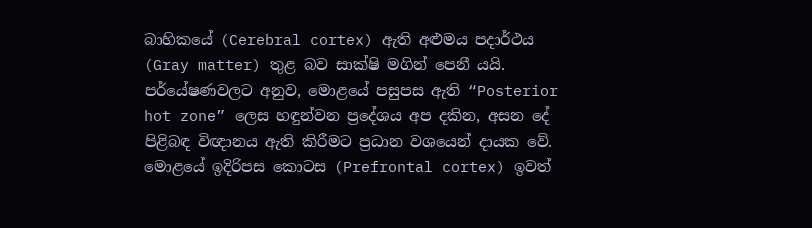බාහිකයේ (Cerebral cortex) ඇති අළුමය පදාර්ථය (Gray matter) තුළ බව සාක්ෂි මගින් පෙනී යයි. පර්යේෂණවලට අනුව, මොළයේ පසුපස ඇති “Posterior hot zone” ලෙස හඳුන්වන ප්‍රදේශය අප දකින, අසන දේ පිළිබඳ විඥානය ඇති කිරීමට ප්‍රධාන වශයෙන් දායක වේ. මොළයේ ඉදිරිපස කොටස (Prefrontal cortex) ඉවත්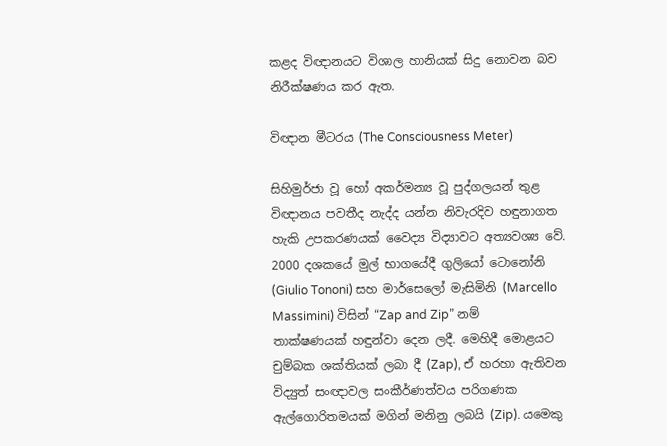කළද විඥානයට විශාල හානියක් සිදු නොවන බව නිරීක්ෂණය කර ඇත.

විඥාන මීටරය (The Consciousness Meter)

සිහිමුර්ජා වූ හෝ අකර්මන්‍ය වූ පුද්ගලයන් තුළ විඥානය පවතීද නැද්ද යන්න නිවැරදිව හඳුනාගත හැකි උපකරණයක් වෛද්‍ය විද්‍යාවට අත්‍යවශ්‍ය වේ. 2000 දශකයේ මුල් භාගයේදී ගුලියෝ ටොනෝනි (Giulio Tononi) සහ මාර්සෙලෝ මැසිමිනි (Marcello Massimini) විසින් “Zap and Zip” නම් තාක්ෂණයක් හඳුන්වා දෙන ලදී. මෙහිදී මොළයට චුම්බක ශක්තියක් ලබා දී (Zap), ඒ හරහා ඇතිවන විද්‍යුත් සංඥාවල සංකීර්ණත්වය පරිගණක ඇල්ගොරිතමයක් මගින් මනිනු ලබයි (Zip). යමෙකු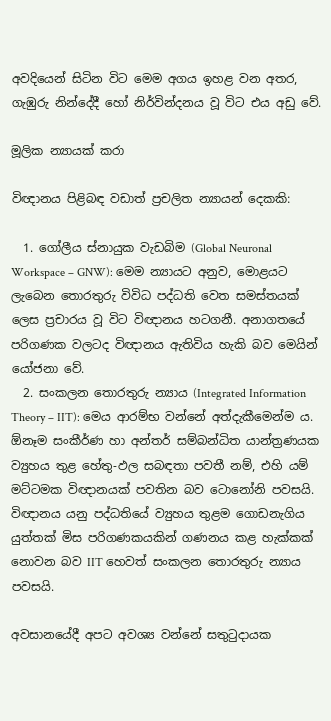අවදියෙන් සිටින විට මෙම අගය ඉහළ වන අතර, ගැඹුරු නින්දේදී හෝ නිර්වින්දනය වූ විට එය අඩු වේ.

මූලික න්‍යායක් කරා

විඥානය පිළිබඳ වඩාත් ප්‍රචලිත න්‍යායන් දෙකකි:

  1. ගෝලීය ස්නායුක වැඩබිම (Global Neuronal Workspace – GNW): මෙම න්‍යායට අනුව, මොළයට ලැබෙන තොරතුරු විවිධ පද්ධති වෙත සමස්තයක් ලෙස ප්‍රචාරය වූ විට විඥානය හටගනී. අනාගතයේ පරිගණක වලටද විඥානය ඇතිවිය හැකි බව මෙයින් යෝජනා වේ.
  2. සංකලන තොරතුරු න්‍යාය (Integrated Information Theory – IIT): මෙය ආරම්භ වන්නේ අත්දැකීමෙන්ම ය. ඕනෑම සංකීර්ණ හා අන්තර් සම්බන්ධිත යාන්ත්‍රණයක ව්‍යුහය තුළ හේතු-ඵල සබඳතා පවතී නම්, එහි යම් මට්ටමක විඥානයක් පවතින බව ටොනෝනි පවසයි. විඥානය යනු පද්ධතියේ ව්‍යුහය තුළම ගොඩනැගිය යුත්තක් මිස පරිගණකයකින් ගණනය කළ හැක්කක් නොවන බව IIT හෙවත් සංකලන තොරතුරු න්‍යාය පවසයි.

අවසානයේදී අපට අවශ්‍ය වන්නේ සතුටුදායක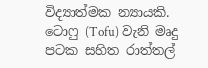විද්‍යාත්මක න්‍යායකි. ටොෆු (Tofu) වැනි මෘදු පටක සහිත රාත්තල්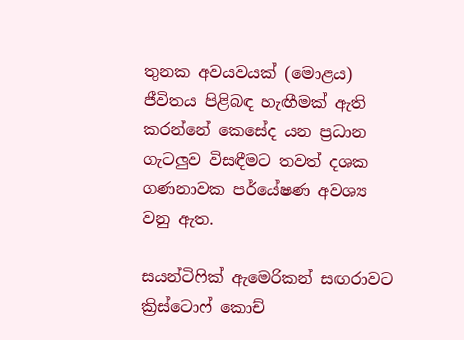තුනක අවයවයක් (මොළය) ජීවිතය පිළිබඳ හැඟීමක් ඇති කරන්නේ කෙසේද යන ප්‍රධාන ගැටලුව විසඳීමට තවත් දශක ගණනාවක පර්යේෂණ අවශ්‍ය වනු ඇත.

සයන්ටිෆික් ඇමෙරිකන් සඟරාවට ක්‍රිස්ටොෆ් කොච්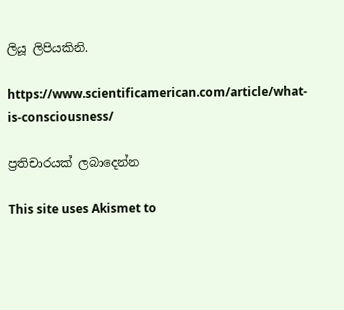ලියූ ලිපියකිනි.

https://www.scientificamerican.com/article/what-is-consciousness/

ප්‍රතිචාරයක් ලබාදෙන්න

This site uses Akismet to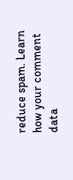reduce spam. Learn how your comment data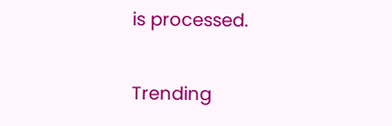is processed.

Trending